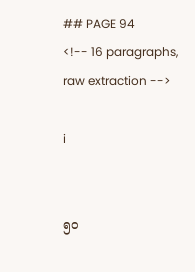## PAGE 94
<!-- 16 paragraphs, raw extraction -->

i


၅ဝ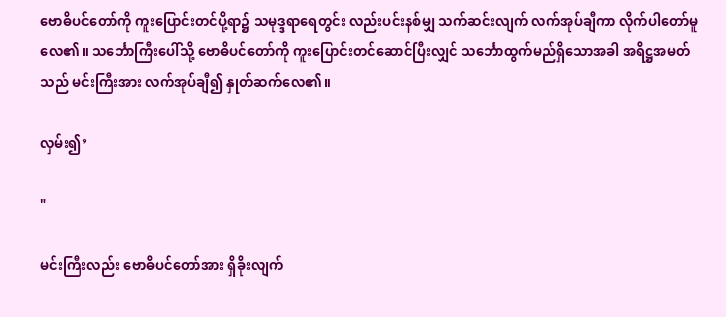ဗောဓိပင်တော်ကို ကူးပြောင်းတင်ပို့ရာ၌ သမုဒ္ဒရာရေတွင်း လည်းပင်းနစ်မျှ သက်ဆင်းလျက် လက်အုပ်ချီကာ လိုက်ပါတော်မူလေ၏။ သင်္ဘောကြီးပေါ်သို့ ဗောဓိပင်တော်ကို ကူးပြောင်းတင်ဆောင်ပြီးလျှင် သင်္ဘောထွက်မည်ရှိသောအခါ အရိဋ္ဌအမတ်သည် မင်းကြီးအား လက်အုပ်ချီ၍ နှုတ်ဆက်လေ၏။

လှမ်း၍’

"

မင်းကြီးလည်း ဗောဓိပင်တော်အား ရှိခိုးလျက်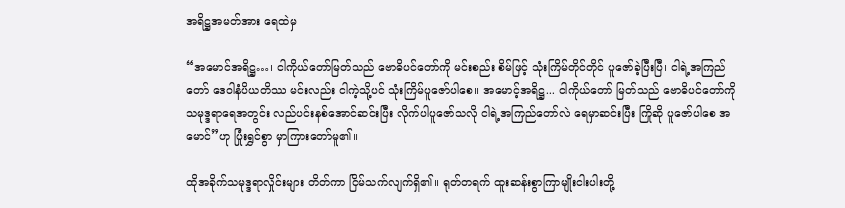အရိဋ္ဌအမတ်အား ရေထဲမှ

“အမောင်အရိဋ္ဌ…၊ ငါကိုယ်တော်မြတ်သည် ဗောဓိပင်တော်ကို မင်းစည်း စိမ်ဖြင့် သုံးကြိမ်တိုင်တိုင် ပူဇော်ခဲ့ပြီးပြီ၊ ငါရဲ့အကြည်တော် ဒေဝါနံပိယတိဿ မင်းလည်း ငါကဲ့သို့ပင် သုံးကြိမ်ပူဇော်ပါစေ။ အမောင့်အရိဋ္ဌ... ငါကိုယ်တော် မြတ်သည် ဗောဓိပင်တော်ကို သမုဒ္ဒရာရေအတွင်း လည်ပင်းနစ်အောင်ဆင်းပြီး လိုက်ပါပူဇော်သလို ငါရဲ့အကြည်တော်လဲ ရေမှာဆင်းပြီး ကြိုဆို ပူဇော်ပါစေ အမောင်”ဟု ပြုံးရွှင်စွာ မှာကြားတော်မူ၏။

ထိုအခိုက်သမုဒ္ဒရာလှိုင်းများ တိတ်ကာ ငြိမ်သက်လျက်ရှိ၏။ ရုတ်တရက် ထူးဆန်းစွာကြာမျိုးငါးပါးတို့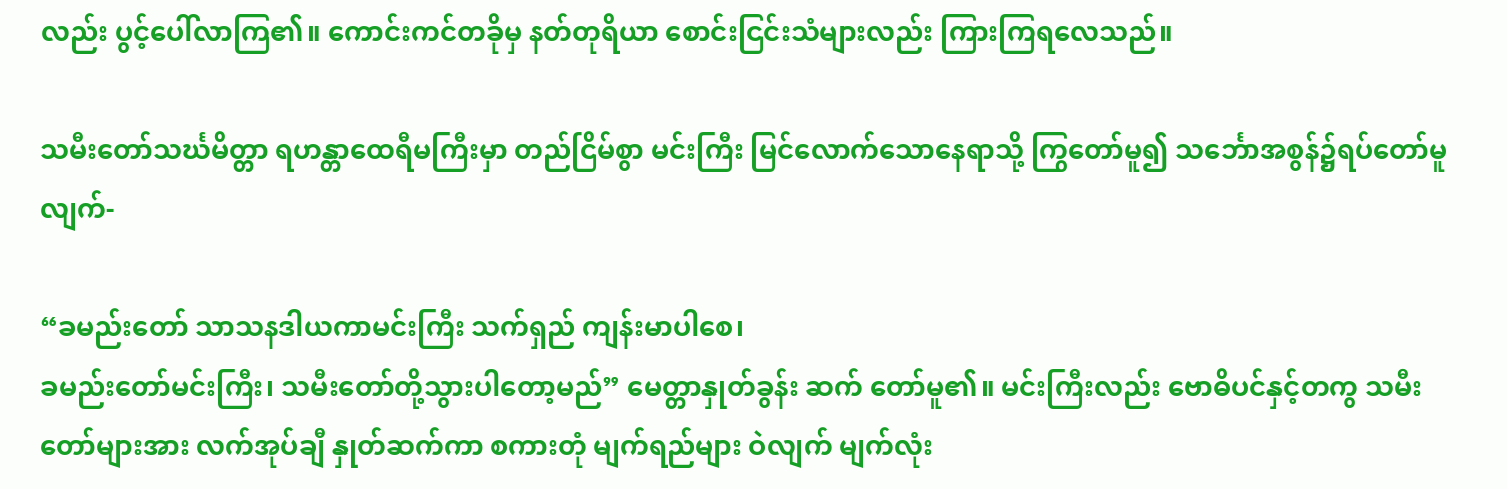လည်း ပွင့်ပေါ်လာကြ၏။ ကောင်းကင်တခိုမှ နတ်တုရိယာ စောင်းငြင်းသံများလည်း ကြားကြရလေသည်။

သမီးတော်သင်္ဃမိတ္တာ ရဟန္တာထေရီမကြီးမှာ တည်ငြိမ်စွာ မင်းကြီး မြင်လောက်သောနေရာသို့ ကြွတော်မူ၍ သင်္ဘောအစွန်၌ရပ်တော်မူလျက်-

“ခမည်းတော် သာသနဒါယကာမင်းကြီး သက်ရှည် ကျန်းမာပါစေ၊
ခမည်းတော်မင်းကြီး၊ သမီးတော်တို့သွားပါတော့မည်” မေတ္တာနှုတ်ခွန်း ဆက် တော်မူ၏။ မင်းကြီးလည်း ဗောဓိပင်နှင့်တကွ သမီးတော်များအား လက်အုပ်ချီ နှုတ်ဆက်ကာ စကားတုံ မျက်ရည်များ ဝဲလျက် မျက်လုံး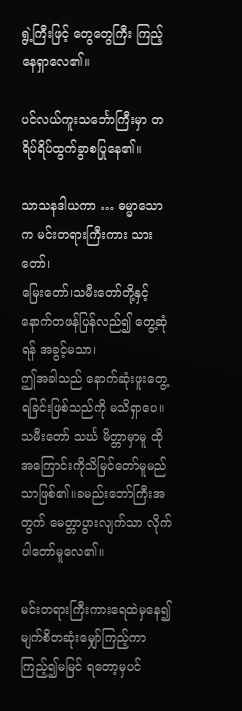ရွဲ့ကြီးဖြင့် တွေတွေကြီး ကြည့်နေရှာလေ၏။

ပင်လယ်ကူးသင်္ဘောကြီးမှာ တရိပ်ရိပ်ထွက်ခွာစပြုနေ၏။

သာသနဒါယကာ … ဓမ္မာသောက မင်းတရားကြီးကား သားတော်၊
မြေးတော်၊သမီးတော်တို့နှင့် နောက်တဖန်ပြန်လည်၍ တွေ့ဆုံရန် အခွင့်မသာ၊
ဤအခါသည် နောက်ဆုံးဖူးတွေ့ရခြင်းဖြစ်သည်ကို မသိရှာပေ။ သမီးတော် သင်္ဃ မိတ္တာမှာမူ ထိုအကြောင်းကိုသိမြင်တော်မူမည်သာဖြစ်၏။ခမည်းဘော်ကြီးအတွက် မေတ္တာပွားလျက်သာ လိုက်ပါတော်မူလေ၏။

မင်းတရားကြီးကားရေထဲမှနေ၍မျက်စိတဆုံးမျှော်ကြည့်ကာကြည့်၍မမြင် ရတော့မှပင်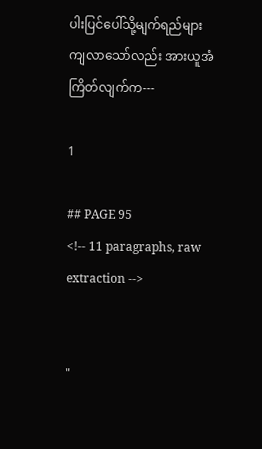ပါးပြင်ပေါ်သို့မျက်ရည်များ ကျလာသော်လည်း အားယူအံ ကြိတ်လျက်က---

1

## PAGE 95
<!-- 11 paragraphs, raw extraction -->


"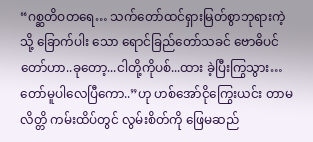“ဂစ္ဆတိဝတရေ… သက်တော်ထင်ရှားမြတ်စွာဘုရားကဲ့သို့ ခြောက်ပါး သော ရောင်ခြည်တော်သခင် ဗောဓိပင်တော်ဟာ..ခုတော့...ငါတို့ကိုပစ်...ထား ခဲ့ပြီးကြွသွား…တော်မူပါလေပြီကော..”ဟု ဟစ်အော်ငိုကြွေးယင်း တာမလိတ္တိ ကမ်းထိပ်တွင် လွမ်းစိတ်ကို ဖြေမဆည်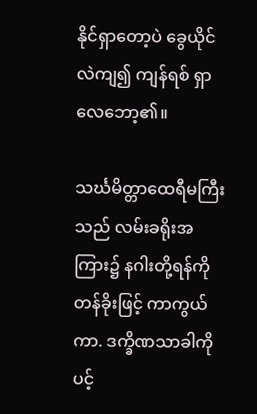နိုင်ရှာတော့ပဲ ခွေယိုင်လဲကျ၍ ကျန်ရစ် ရှာလေဘော့၏။

သင်္ဃမိတ္တာထေရီမကြီးသည် လမ်းခရိုးအကြား၌ နဂါးတို့ရန်ကိုတန်ခိုးဖြင့် ကာကွယ်ကာ. ဒက္ခိဏသာခါကိုပင့်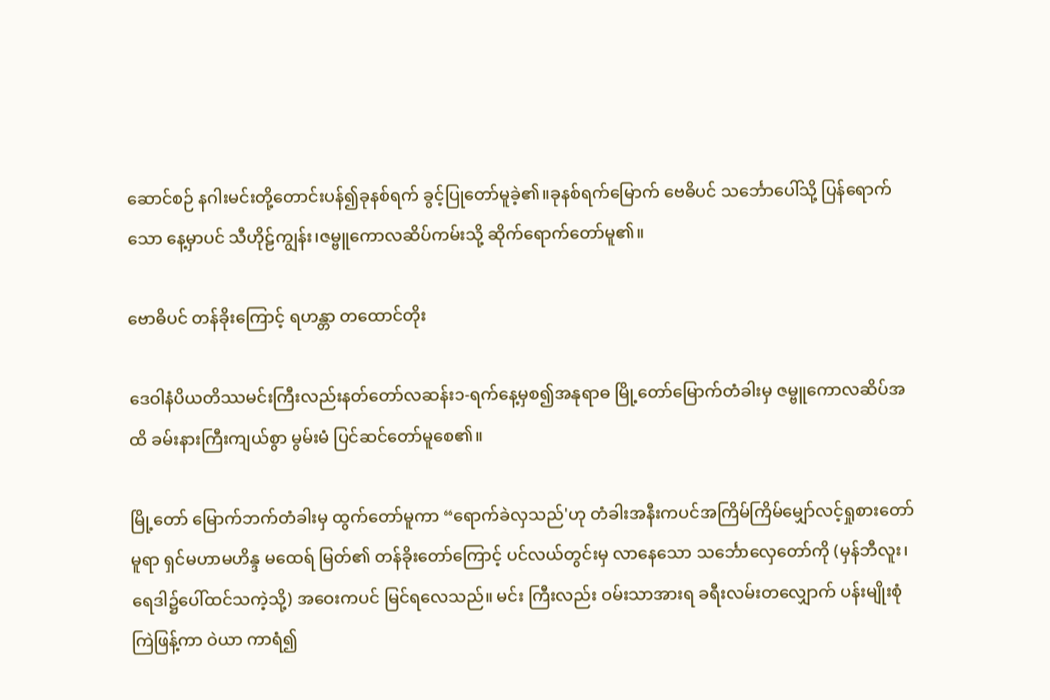ဆောင်စဉ် နဂါးမင်းတို့တောင်းပန်၍ခုနစ်ရက် ခွင့်ပြုတော်မူခဲ့၏။ခုနစ်ရက်မြောက် ဗေဓိပင် သင်္ဘောပေါ်သို့ ပြန်ရောက်သော နေ့မှာပင် သီဟိုဠ်ကျွန်း၊ဇမ္ဗူကောလဆိပ်ကမ်းသို့ ဆိုက်ရောက်တော်မူ၏။

ဗောဓိပင် တန်ခိုးကြောင့် ရဟန္တာ တထောင်တိုး

ဒေဝါနံပိယတိဿမင်းကြီးလည်းနတ်တော်လဆန်း၁-ရက်နေ့မှစ၍အနုရာဓ မြို့တော်မြောက်တံခါးမှ ဇမ္ဗူကောလဆိပ်အထိ ခမ်းနားကြီးကျယ်စွာ မွမ်းမံ ပြင်ဆင်တော်မူစေ၏။

မြို့တော် မြောက်ဘက်တံခါးမှ ထွက်တော်မူကာ “ရောက်ခဲလှသည်'ဟု တံခါးအနီးကပင်အကြိမ်ကြိမ်မျှော်လင့်ရှုစားတော်မူရာ ရှင်မဟာမဟိန္ဒ မထေရ် မြတ်၏ တန်ခိုးတော်ကြောင့် ပင်လယ်တွင်းမှ လာနေသော သင်္ဘောလှေတော်ကို (မှန်ဘီလူး၊ ရေဒါ၌ပေါ်ထင်သကဲ့သို့) အဝေးကပင် မြင်ရလေသည်။ မင်း ကြီးလည်း ဝမ်းသာအားရ ခရီးလမ်းတလျှောက် ပန်းမျိုးစုံ ကြဲဖြန့်ကာ ဝဲယာ ကာရံ၍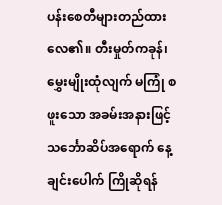ပန်းစေတီများတည်ထားလေ၏။ တီးမှုတ်ကခုန်၊ မွှေးမျိုးထုံလျက် မကြုံ စဖူးသော အခမ်းအနားဖြင့် သင်္ဘောဆိပ်အရောက် နေ့ချင်းပေါက် ကြိုဆိုရန်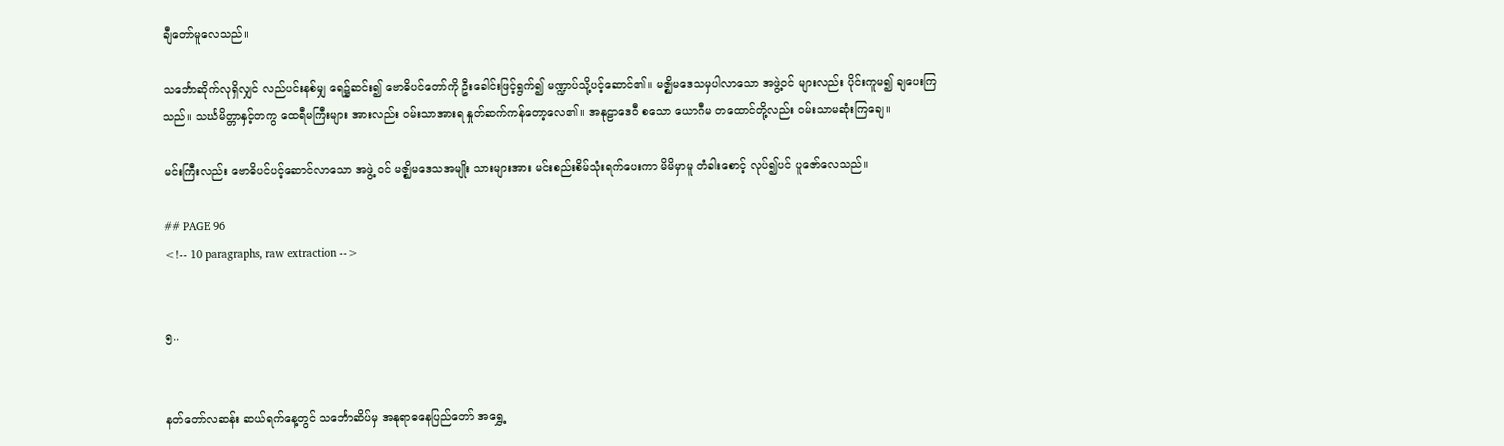ချီတော်မူလေသည်။

သင်္ဘောဆိုက်လုရှိလျှင် လည်ပင်းနစ်မျှ ရေ၌ဆင်း၍ ဗောဓိပင်တော်ကို ဦးခေါင်းဖြင့်ရွက်၍ မဏ္ဍာပ်သို့ပင့်ဆောင်၏။ မဇ္ဈိမဒေသမှပါလာသော အဖွဲ့ဝင် များလည်း ပိုင်းကူမ၍ ချပေးကြသည်။ သင်္ဃမိတ္တာနှင့်တကွ ထေရီမကြီးများ အားလည်း ဝမ်းသာအားရ နှုတ်ဆက်ကန်တော့လေ၏။ အနုဠာဒေဝီ စသော ယောဂီမ တထောင်တို့လည်း ဝမ်းသာမဆုံးကြချေ။

မင်းကြီးလည်း ဗောဓိပင်ပင့်ဆောင်လာသော အဖွဲ့ ဝင် မဇ္ဈိမဒေသအမျိုး သားများအား မင်းစည်းစိမ်သုံးရက်ပေးကာ မိမိမှာမူ တံခါးစောင့် လုပ်၍ပင် ပူဇော်လေသည်။

## PAGE 96
<!-- 10 paragraphs, raw extraction -->


၅..


နတ်တော်လဆန်း ဆယ်ရက်နေ့တွင် သင်္ဘောဆိပ်မှ အနုရာဓနေပြည်တော် အရွှေ့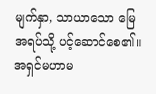မျက်နှာ, သာယာသော မြေအရပ်သို့ ပင့်ဆောင်စေ၏။ အရှင်မဟာမ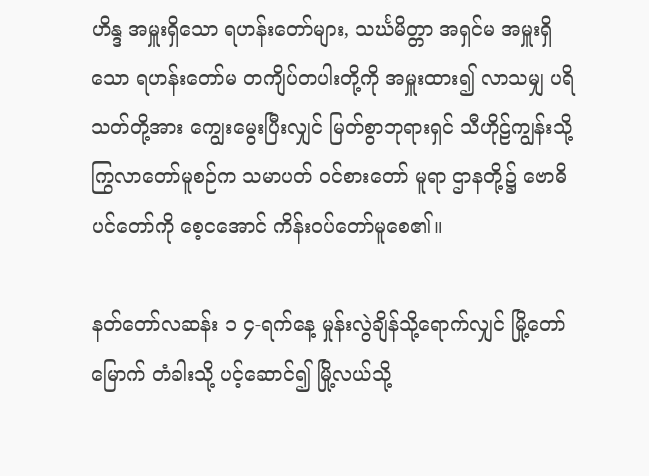ဟိန္ဒ အမှူးရှိသော ရဟန်းတော်များ, သင်္ဃမိတ္တာ အရှင်မ အမှူးရှိသော ရဟန်းတော်မ တကျိပ်တပါးတို့ကို အမှူးထား၍ လာသမျှ ပရိသတ်တို့အား ကျွေးမွေးပြီးလျှင် မြတ်စွာဘုရားရှင် သီဟိုဠ်ကျွန်းသို့ ကြွလာတော်မူစဉ်က သမာပတ် ဝင်စားတော် မူရာ ဌာနတို့၌ ဗောဓိပင်တော်ကို စေ့ငအောင် ကိန်းဝပ်တော်မူစေ၏။

နတ်တော်လဆန်း ၁ ၄-ရက်နေ့ မှုန်းလွဲချိန်သို့ရောက်လျှင် မြို့တော်မြောက် တံခါးသို့ ပင့်ဆောင်၍ မြို့လယ်သို့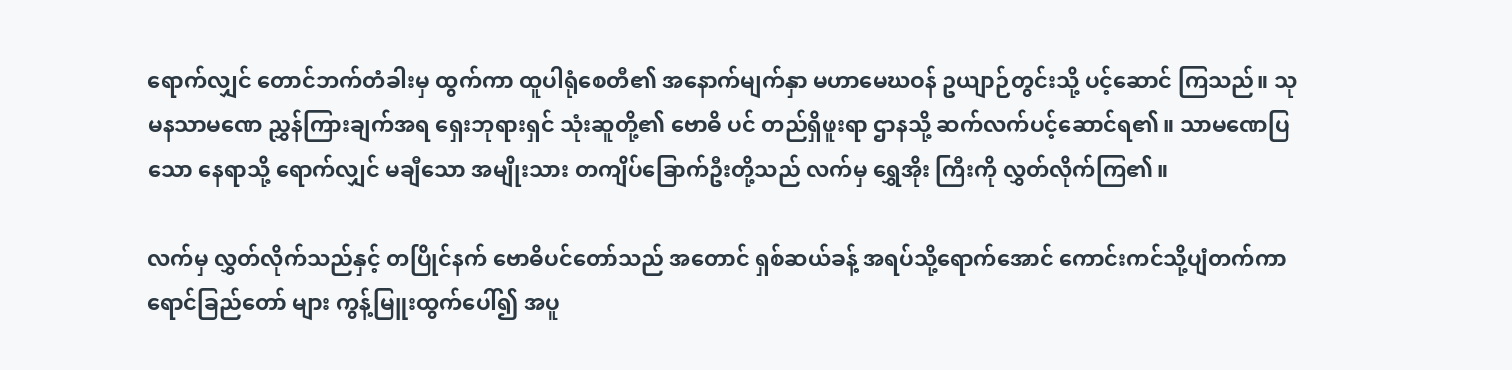ရောက်လျှင် တောင်ဘက်တံခါးမှ ထွက်ကာ ထူပါရုံစေတီ၏ အနောက်မျက်နှာ မဟာမေဃဝန် ဥယျာဉ်တွင်းသို့ ပင့်ဆောင် ကြသည်။ သုမနသာမဏေ ညွှန်ကြားချက်အရ ရှေးဘုရားရှင် သုံးဆူတို့၏ ဗောဓိ ပင် တည်ရှိဖူးရာ ဌာနသို့ ဆက်လက်ပင့်ဆောင်ရ၏။ သာမဏေပြသော နေရာသို့ ရောက်လျှင် မချီသော အမျိုးသား တကျိပ်ခြောက်ဦးတို့သည် လက်မှ ရွှေအိုး ကြီးကို လွှတ်လိုက်ကြ၏။

လက်မှ လွှတ်လိုက်သည်နှင့် တပြိုင်နက် ဗောဓိပင်တော်သည် အတောင် ရှစ်ဆယ်ခန့် အရပ်သို့ရောက်အောင် ကောင်းကင်သို့ပျံတက်ကာ ရောင်ခြည်တော် များ ကွန့်မြူးထွက်ပေါ်၍ အပူ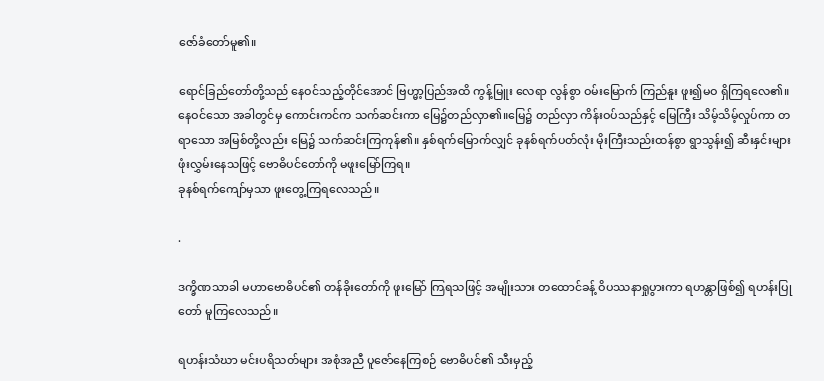ဇော်ခံတော်မူ၏။

ရောင်ခြည်တော်တို့သည် နေဝင်သည့်တိုင်အောင် ဗြဟ္မာ့ပြည်အထိ ကွန့်မြူး လေရာ လွန်စွာ ဝမ်းမြောက် ကြည်နူး ဖူး၍မဝ ရှိကြရလေ၏။ နေဝင်သော အခါတွင်မှ ကောင်းကင်က သက်ဆင်းကာ မြေ၌တည်လှာ၏။မြေ၌ တည်လှာ ကိန်းဝပ်သည်နှင့် မြေကြီး သိမ့်သိမ့်လှုပ်ကာ တရာသော အမြစ်တို့လည်း မြေ၌ သက်ဆင်းကြကုန်၏။ နှစ်ရက်မြောက်လျှင် ခုနစ်ရက်ပတ်လုံး မိုးကြီးသည်းထန်စွာ ရွာသွန်း၍ ဆီးနှင်းများ ဖုံးလွှမ်းနေသဖြင့် ဗောဓိပင်တော်ကို မဖူးမြော်ကြရ။
ခုနစ်ရက်ကျော်မှသာ ဖူးတွေ့ကြရလေသည်။

.

ဒက္ခိဏသာခါ မဟာဗောဓိပင်၏ တန်ခိုးတော်ကို ဖူးမြော် ကြရသဖြင့် အမျိုးသား တထောင်ခန့် ဝိပဿနာရှုပွားကာ ရဟန္တာဖြစ်၍ ရဟန်းပြုတော် မူကြလေသည်။

ရဟန်းသံဃာ မင်းပရိသတ်များ အစုံအညီ ပူဇော်နေကြစဉ် ဗောဓိပင်၏ သီးမှည့်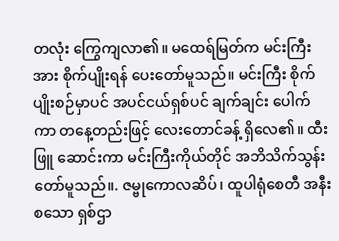တလုံး ကြွေကျလာ၏။ မထေရ်မြတ်က မင်းကြီးအား စိုက်ပျိုးရန် ပေးတော်မူသည်။ မင်းကြီး စိုက်ပျိုးစဉ်မှာပင် အပင်ငယ်ရှစ်ပင် ချက်ချင်း ပေါက်ကာ တနေ့တည်းဖြင့် လေးတောင်ခန့် ရှိလေ၏။ ထီးဖြူ ဆောင်းကာ မင်းကြီးကိုယ်တိုင် အဘိသိက်သွန်းတော်မူသည်။. ဇမ္ဗုကောလဆိပ်၊ ထူပါရုံစေတီ အနီး စသော ရှစ်ဌာ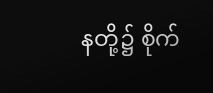နတို့၌ စိုက်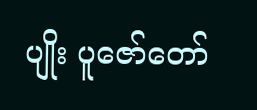ပျိုး ပူဇော်တော်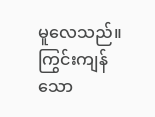မူလေသည်။ ကြွင်းကျန်သော